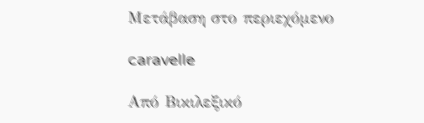Μετάβαση στο περιεχόμενο

caravelle

Από Βικιλεξικό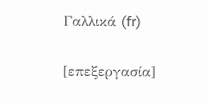Γαλλικά (fr)

[επεξεργασία]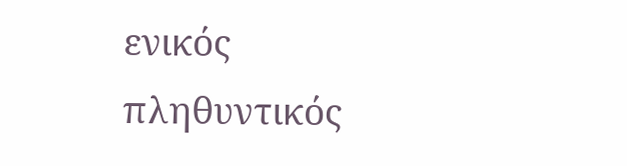ενικός         πληθυντικός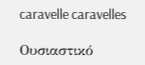caravelle caravelles

Ουσιαστικό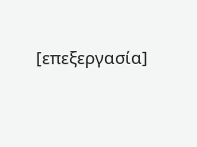[επεξεργασία]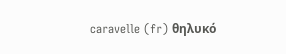caravelle (fr) θηλυκό